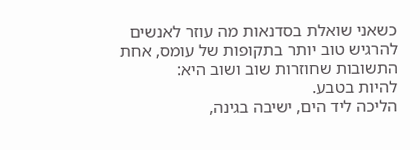כשאני שואלת בסדנאות מה עוזר לאנשים להרגיש טוב יותר בתקופות של עומס, אחת התשובות שחוזרות שוב ושוב היא:
להיות בטבע.
הליכה ליד הים, ישיבה בגינה,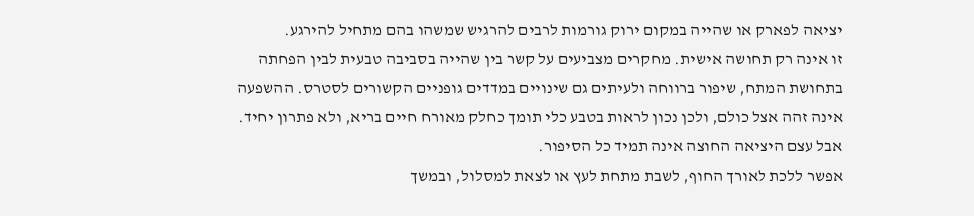יציאה לפארק או שהייה במקום ירוק גורמות לרבים להרגיש שמשהו בהם מתחיל להירגע.
זו אינה רק תחושה אישית. מחקרים מצביעים על קשר בין שהייה בסביבה טבעית לבין הפחתה בתחושת המתח, שיפור ברווחה ולעיתים גם שינויים במדדים גופניים הקשורים לסטרס. ההשפעה אינה זהה אצל כולם, ולכן נכון לראות בטבע כלי תומך כחלק מאורח חיים בריא, ולא פתרון יחיד.
אבל עצם היציאה החוצה אינה תמיד כל הסיפור.
אפשר ללכת לאורך החוף, לשבת מתחת לעץ או לצאת למסלול, ובמשך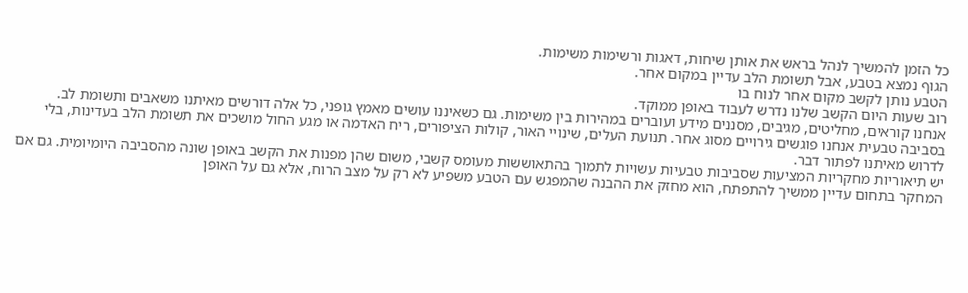כל הזמן להמשיך לנהל בראש את אותן שיחות, דאגות ורשימות משימות.
הגוף נמצא בטבע, אבל תשומת הלב עדיין במקום אחר.
הטבע נותן לקשב מקום אחר לנוח בו
רוב שעות היום הקשב שלנו נדרש לעבוד באופן ממוקד.
אנחנו קוראים, מחליטים, מגיבים, מסננים מידע ועוברים במהירות בין משימות. גם כשאיננו עושים מאמץ גופני, כל אלה דורשים מאיתנו משאבים ותשומת לב.
בסביבה טבעית אנחנו פוגשים גירויים מסוג אחר. תנועת העלים, שינויי האור, קולות הציפורים, ריח האדמה או מגע החול מושכים את תשומת הלב בעדינות, בלי לדרוש מאיתנו לפתור דבר.
יש תיאוריות מחקריות המציעות שסביבות טבעיות עשויות לתמוך בהתאוששות מעומס קשבי, משום שהן מפנות את הקשב באופן שונה מהסביבה היומיומית. גם אם המחקר בתחום עדיין ממשיך להתפתח, הוא מחזק את ההבנה שהמפגש עם הטבע משפיע לא רק על מצב הרוח, אלא גם על האופן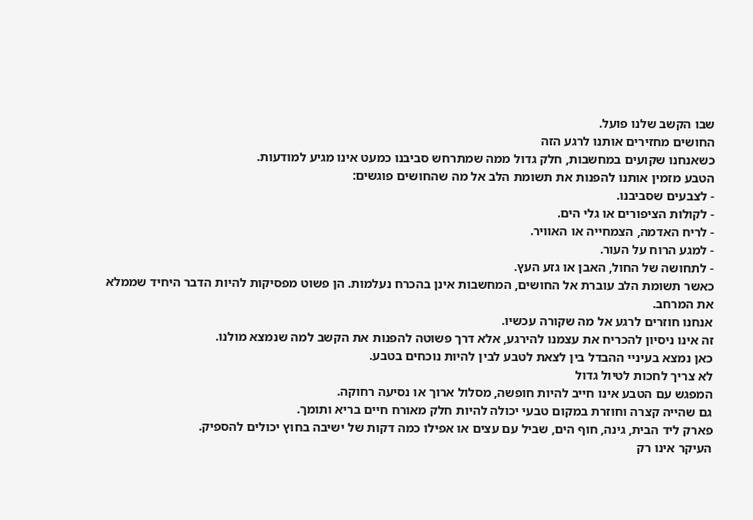שבו הקשב שלנו פועל.
החושים מחזירים אותנו לרגע הזה
כשאנחנו שקועים במחשבות, חלק גדול ממה שמתרחש סביבנו כמעט אינו מגיע למודעות.
הטבע מזמין אותנו להפנות את תשומת הלב אל מה שהחושים פוגשים:
- לצבעים שסביבנו.
- לקולות הציפורים או גלי הים.
- לריח האדמה, הצמחייה או האוויר.
- למגע הרוח על העור.
- לתחושה של החול, האבן או גזע העץ.
כאשר תשומת הלב עוברת אל החושים, המחשבות אינן בהכרח נעלמות. הן פשוט מפסיקות להיות הדבר היחיד שממלא את המרחב.
אנחנו חוזרים לרגע אל מה שקורה עכשיו.
זה אינו ניסיון להכריח את עצמנו להירגע, אלא דרך פשוטה להפנות את הקשב למה שנמצא מולנו.
כאן נמצא בעיניי ההבדל בין לצאת לטבע לבין להיות נוכחים בטבע.
לא צריך לחכות לטיול גדול
המפגש עם הטבע אינו חייב להיות חופשה, מסלול ארוך או נסיעה רחוקה.
גם שהייה קצרה וחוזרת במקום טבעי יכולה להיות חלק מאורח חיים בריא ותומך.
פארק ליד הבית, גינה, חוף הים, שביל עם עצים או אפילו כמה דקות של ישיבה בחוץ יכולים להספיק.
העיקר אינו רק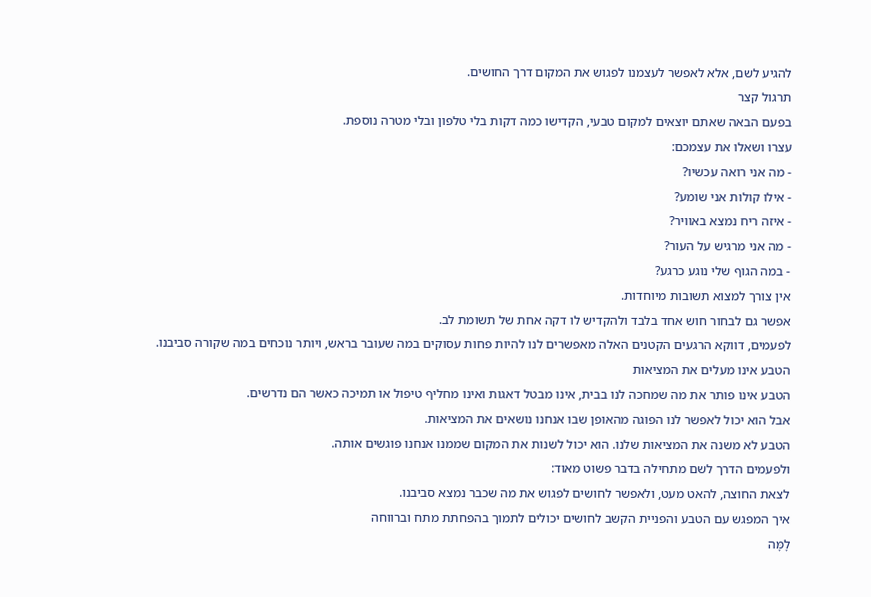להגיע לשם, אלא לאפשר לעצמנו לפגוש את המקום דרך החושים.
תרגול קצר
בפעם הבאה שאתם יוצאים למקום טבעי, הקדישו כמה דקות בלי טלפון ובלי מטרה נוספת.
עצרו ושאלו את עצמכם:
- מה אני רואה עכשיו?
- אילו קולות אני שומע?
- איזה ריח נמצא באוויר?
- מה אני מרגיש על העור?
- במה הגוף שלי נוגע כרגע?
אין צורך למצוא תשובות מיוחדות.
אפשר גם לבחור חוש אחד בלבד ולהקדיש לו דקה אחת של תשומת לב.
לפעמים, דווקא הרגעים הקטנים האלה מאפשרים לנו להיות פחות עסוקים במה שעובר בראש, ויותר נוכחים במה שקורה סביבנו.
הטבע אינו מעלים את המציאות
הטבע אינו פותר את מה שמחכה לנו בבית, אינו מבטל דאגות ואינו מחליף טיפול או תמיכה כאשר הם נדרשים.
אבל הוא יכול לאפשר לנו הפוגה מהאופן שבו אנחנו נושאים את המציאות.
הטבע לא משנה את המציאות שלנו. הוא יכול לשנות את המקום שממנו אנחנו פוגשים אותה.
ולפעמים הדרך לשם מתחילה בדבר פשוט מאוד:
לצאת החוצה, להאט מעט, ולאפשר לחושים לפגוש את מה שכבר נמצא סביבנו.
איך המפגש עם הטבע והפניית הקשב לחושים יכולים לתמוך בהפחתת מתח וברווחה
לָמָּה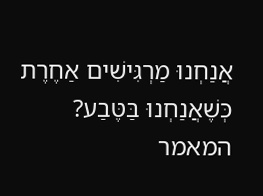אֲנַחְנוּ מַרְגִּישִׁים אַחֶרֶת כְּשֶׁאֲנַחְנוּ בַּטֶּבַע?
המאמר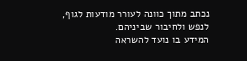נכתב מתוך כוונה לעורר מודעות לגוף, לנפש ולחיבור שביניהם.
המידע בו נועד להשראה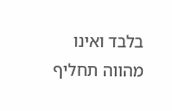בלבד ואינו מהווה תחליף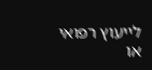לייעוץ רפואי או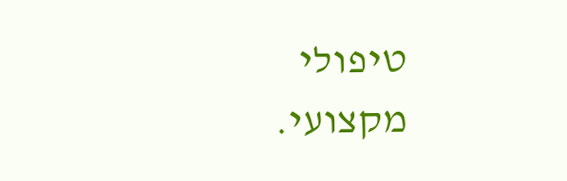טיפולי מקצועי.